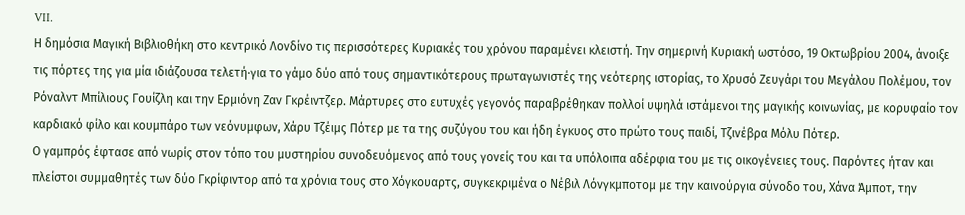VII.
Η δημόσια Μαγική Βιβλιοθήκη στο κεντρικό Λονδίνο τις περισσότερες Κυριακές του χρόνου παραμένει κλειστή. Την σημερινή Κυριακή ωστόσο, 19 Οκτωβρίου 2004, άνοιξε τις πόρτες της για μία ιδιάζουσα τελετή·για το γάμο δύο από τους σημαντικότερους πρωταγωνιστές της νεότερης ιστορίας, το Χρυσό Ζευγάρι του Μεγάλου Πολέμου, τον Ρόναλντ Μπίλιους Γουίζλη και την Ερμιόνη Ζαν Γκρέιντζερ. Μάρτυρες στο ευτυχές γεγονός παραβρέθηκαν πολλοί υψηλά ιστάμενοι της μαγικής κοινωνίας, με κορυφαίο τον καρδιακό φίλο και κουμπάρο των νεόνυμφων, Χάρυ Τζέιμς Πότερ με τα της συζύγου του και ήδη έγκυος στο πρώτο τους παιδί, Τζινέβρα Μόλυ Πότερ.
Ο γαμπρός έφτασε από νωρίς στον τόπο του μυστηρίου συνοδευόμενος από τους γονείς του και τα υπόλοιπα αδέρφια του με τις οικογένειες τους. Παρόντες ήταν και πλείστοι συμμαθητές των δύο Γκρίφιντορ από τα χρόνια τους στο Χόγκουαρτς, συγκεκριμένα ο Νέβιλ Λόνγκμποτομ με την καινούργια σύνοδο του, Χάνα Άμποτ, την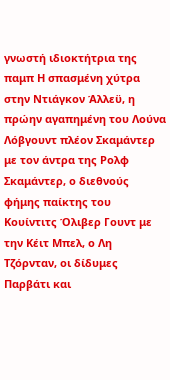γνωστή ιδιοκτήτρια της παμπ Η σπασμένη χύτρα στην Ντιάγκον Άλλεϋ, η πρώην αγαπημένη του Λούνα Λόβγουντ πλέον Σκαμάντερ με τον άντρα της Ρολφ Σκαμάντερ, ο διεθνούς φήμης παίκτης του Κουίντιτς Όλιβερ Γουντ με την Κέιτ Μπελ, ο Λη Τζόρνταν, οι δίδυμες Παρβάτι και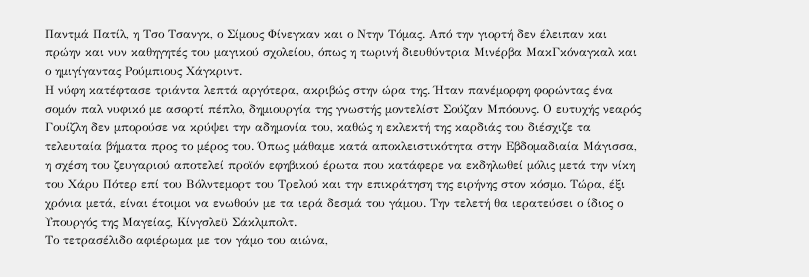Παντμά Πατίλ, η Τσο Τσανγκ, ο Σίμους Φίνεγκαν και ο Ντην Τόμας. Από την γιορτή δεν έλειπαν και πρώην και νυν καθηγητές του μαγικού σχολείου, όπως η τωρινή διευθύντρια Μινέρβα ΜακΓκόναγκαλ και ο ημιγίγαντας Ρούμπιους Χάγκριντ.
Η νύφη κατέφτασε τριάντα λεπτά αργότερα, ακριβώς στην ώρα της. Ήταν πανέμορφη φορώντας ένα σομόν παλ νυφικό με ασορτί πέπλο, δημιουργία της γνωστής μοντελίστ Σούζαν Μπόουνς. Ο ευτυχής νεαρός Γουίζλη δεν μπορούσε να κρύψει την αδημονία του, καθώς η εκλεκτή της καρδιάς του διέσχιζε τα τελευταία βήματα προς το μέρος του. Όπως μάθαμε κατά αποκλειστικότητα στην Εβδομαδιαία Μάγισσα, η σχέση του ζευγαριού αποτελεί προϊόν εφηβικού έρωτα που κατάφερε να εκδηλωθεί μόλις μετά την νίκη του Χάρυ Πότερ επί του Βόλντεμορτ του Τρελού και την επικράτηση της ειρήνης στον κόσμο. Τώρα, έξι χρόνια μετά, είναι έτοιμοι να ενωθούν με τα ιερά δεσμά του γάμου. Την τελετή θα ιερατεύσει ο ίδιος ο Υπουργός της Μαγείας, Κίνγσλεϋ Σάκλμπολτ.
Το τετρασέλιδο αφιέρωμα με τον γάμο του αιώνα,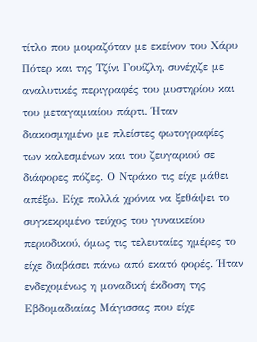τίτλο που μοιραζόταν με εκείνον του Χάρυ Πότερ και της Τζίνι Γουίζλη, συνέχιζε με αναλυτικές περιγραφές του μυστηρίου και του μεταγαμιαίου πάρτι. Ήταν διακοσμημένο με πλείστες φωτογραφίες των καλεσμένων και του ζευγαριού σε διάφορες πόζες. Ο Ντράκο τις είχε μάθει απέξω. Είχε πολλά χρόνια να ξεθάψει το συγκεκριμένο τεύχος του γυναικείου περιοδικού, όμως τις τελευταίες ημέρες το είχε διαβάσει πάνω από εκατό φορές. Ήταν ενδεχομένως η μοναδική έκδοση της Εβδομαδιαίας Μάγισσας που είχε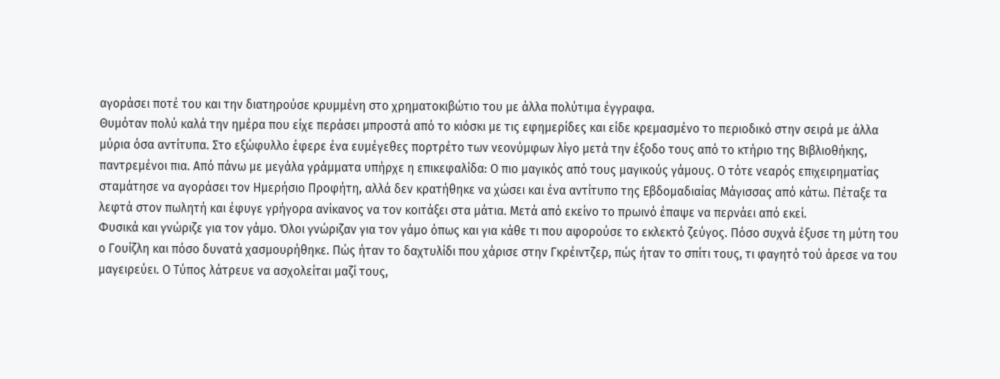αγοράσει ποτέ του και την διατηρούσε κρυμμένη στο χρηματοκιβώτιο του με άλλα πολύτιμα έγγραφα.
Θυμόταν πολύ καλά την ημέρα που είχε περάσει μπροστά από το κιόσκι με τις εφημερίδες και είδε κρεμασμένο το περιοδικό στην σειρά με άλλα μύρια όσα αντίτυπα. Στο εξώφυλλο έφερε ένα ευμέγεθες πορτρέτο των νεονύμφων λίγο μετά την έξοδο τους από το κτήριο της Βιβλιοθήκης, παντρεμένοι πια. Από πάνω με μεγάλα γράμματα υπήρχε η επικεφαλίδα: Ο πιο μαγικός από τους μαγικούς γάμους. Ο τότε νεαρός επιχειρηματίας σταμάτησε να αγοράσει τον Ημερήσιο Προφήτη, αλλά δεν κρατήθηκε να χώσει και ένα αντίτυπο της Εβδομαδιαίας Μάγισσας από κάτω. Πέταξε τα λεφτά στον πωλητή και έφυγε γρήγορα ανίκανος να τον κοιτάξει στα μάτια. Μετά από εκείνο το πρωινό έπαψε να περνάει από εκεί.
Φυσικά και γνώριζε για τον γάμο. Όλοι γνώριζαν για τον γάμο όπως και για κάθε τι που αφορούσε το εκλεκτό ζεύγος. Πόσο συχνά έξυσε τη μύτη του ο Γουίζλη και πόσο δυνατά χασμουρήθηκε. Πώς ήταν το δαχτυλίδι που χάρισε στην Γκρέιντζερ, πώς ήταν το σπίτι τους, τι φαγητό τού άρεσε να του μαγειρεύει. Ο Τύπος λάτρευε να ασχολείται μαζί τους,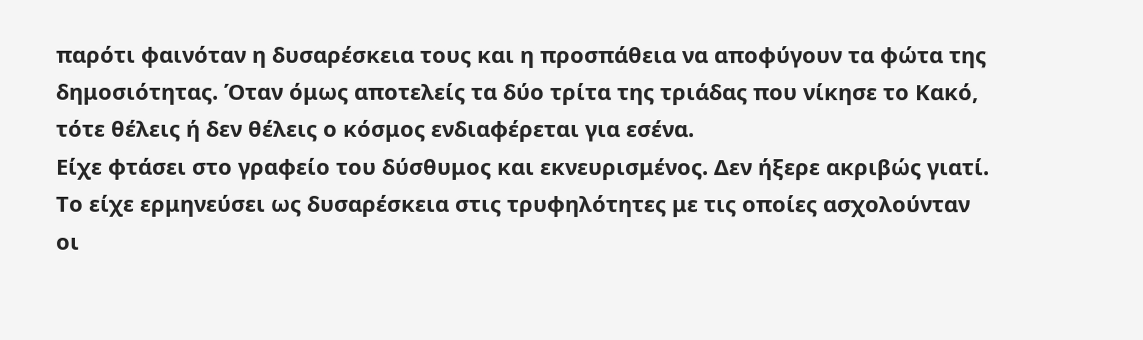παρότι φαινόταν η δυσαρέσκεια τους και η προσπάθεια να αποφύγουν τα φώτα της δημοσιότητας. Όταν όμως αποτελείς τα δύο τρίτα της τριάδας που νίκησε το Κακό, τότε θέλεις ή δεν θέλεις ο κόσμος ενδιαφέρεται για εσένα.
Είχε φτάσει στο γραφείο του δύσθυμος και εκνευρισμένος. Δεν ήξερε ακριβώς γιατί. Το είχε ερμηνεύσει ως δυσαρέσκεια στις τρυφηλότητες με τις οποίες ασχολούνταν οι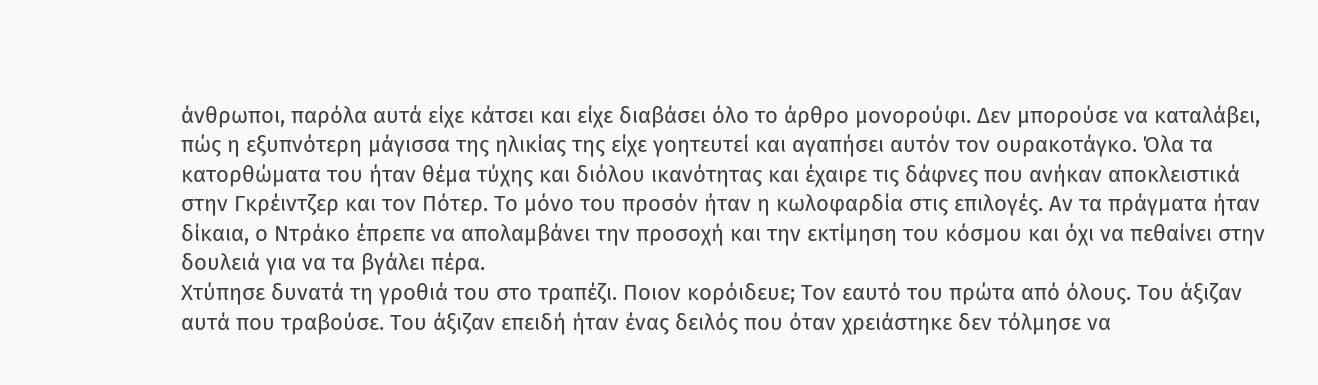άνθρωποι, παρόλα αυτά είχε κάτσει και είχε διαβάσει όλο το άρθρο μονορούφι. Δεν μπορούσε να καταλάβει, πώς η εξυπνότερη μάγισσα της ηλικίας της είχε γοητευτεί και αγαπήσει αυτόν τον ουρακοτάγκο. Όλα τα κατορθώματα του ήταν θέμα τύχης και διόλου ικανότητας και έχαιρε τις δάφνες που ανήκαν αποκλειστικά στην Γκρέιντζερ και τον Πότερ. Το μόνο του προσόν ήταν η κωλοφαρδία στις επιλογές. Αν τα πράγματα ήταν δίκαια, ο Ντράκο έπρεπε να απολαμβάνει την προσοχή και την εκτίμηση του κόσμου και όχι να πεθαίνει στην δουλειά για να τα βγάλει πέρα.
Χτύπησε δυνατά τη γροθιά του στο τραπέζι. Ποιον κορόιδευε; Τον εαυτό του πρώτα από όλους. Του άξιζαν αυτά που τραβούσε. Του άξιζαν επειδή ήταν ένας δειλός που όταν χρειάστηκε δεν τόλμησε να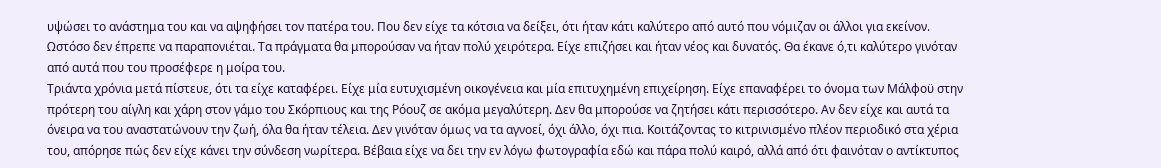υψώσει το ανάστημα του και να αψηφήσει τον πατέρα του. Που δεν είχε τα κότσια να δείξει, ότι ήταν κάτι καλύτερο από αυτό που νόμιζαν οι άλλοι για εκείνον. Ωστόσο δεν έπρεπε να παραπονιέται. Τα πράγματα θα μπορούσαν να ήταν πολύ χειρότερα. Είχε επιζήσει και ήταν νέος και δυνατός. Θα έκανε ό,τι καλύτερο γινόταν από αυτά που του προσέφερε η μοίρα του.
Τριάντα χρόνια μετά πίστευε, ότι τα είχε καταφέρει. Είχε μία ευτυχισμένη οικογένεια και μία επιτυχημένη επιχείρηση. Είχε επαναφέρει το όνομα των Μάλφοϋ στην πρότερη του αίγλη και χάρη στον γάμο του Σκόρπιους και της Ρόουζ σε ακόμα μεγαλύτερη. Δεν θα μπορούσε να ζητήσει κάτι περισσότερο. Αν δεν είχε και αυτά τα όνειρα να του αναστατώνουν την ζωή, όλα θα ήταν τέλεια. Δεν γινόταν όμως να τα αγνοεί, όχι άλλο, όχι πια. Κοιτάζοντας το κιτρινισμένο πλέον περιοδικό στα χέρια του, απόρησε πώς δεν είχε κάνει την σύνδεση νωρίτερα. Βέβαια είχε να δει την εν λόγω φωτογραφία εδώ και πάρα πολύ καιρό, αλλά από ότι φαινόταν ο αντίκτυπος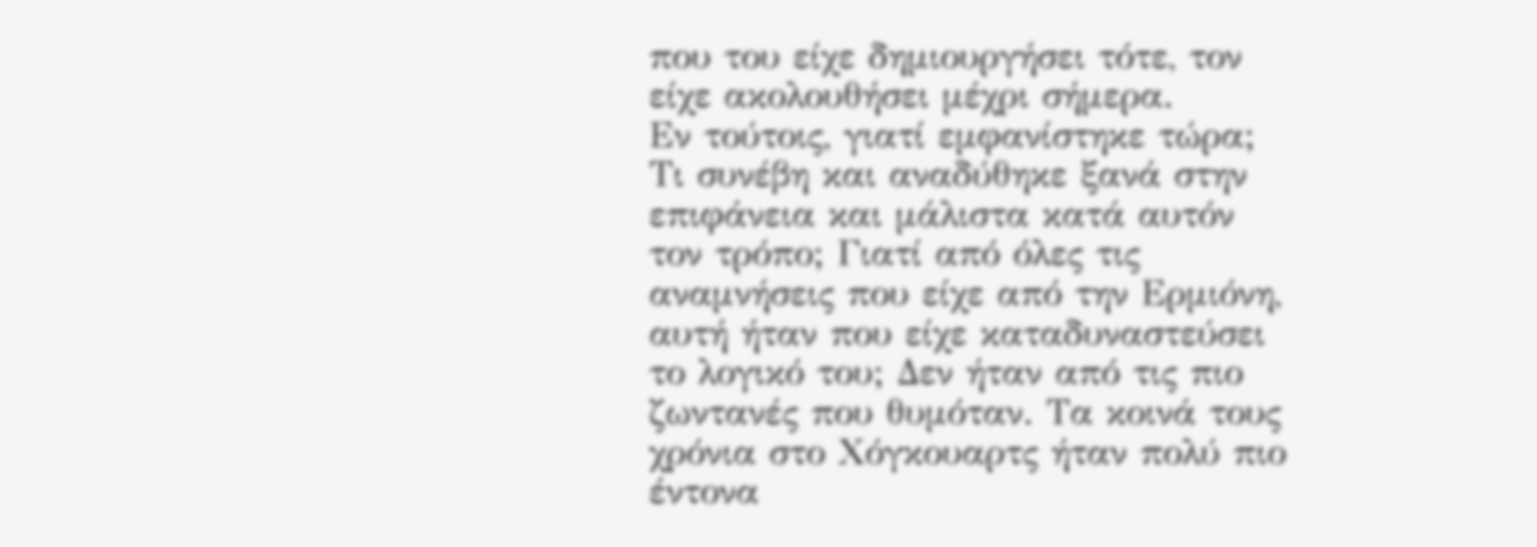που του είχε δημιουργήσει τότε, τον είχε ακολουθήσει μέχρι σήμερα.
Εν τούτοις, γιατί εμφανίστηκε τώρα; Τι συνέβη και αναδύθηκε ξανά στην επιφάνεια και μάλιστα κατά αυτόν τον τρόπο; Γιατί από όλες τις αναμνήσεις που είχε από την Ερμιόνη, αυτή ήταν που είχε καταδυναστεύσει το λογικό του; Δεν ήταν από τις πιο ζωντανές που θυμόταν. Τα κοινά τους χρόνια στο Χόγκουαρτς ήταν πολύ πιο έντονα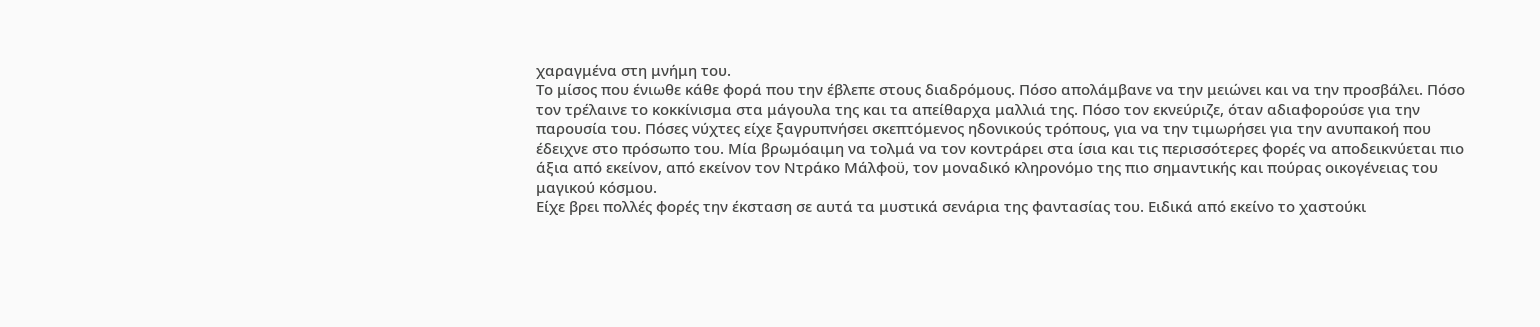χαραγμένα στη μνήμη του.
Το μίσος που ένιωθε κάθε φορά που την έβλεπε στους διαδρόμους. Πόσο απολάμβανε να την μειώνει και να την προσβάλει. Πόσο τον τρέλαινε το κοκκίνισμα στα μάγουλα της και τα απείθαρχα μαλλιά της. Πόσο τον εκνεύριζε, όταν αδιαφορούσε για την παρουσία του. Πόσες νύχτες είχε ξαγρυπνήσει σκεπτόμενος ηδονικούς τρόπους, για να την τιμωρήσει για την ανυπακοή που έδειχνε στο πρόσωπο του. Μία βρωμόαιμη να τολμά να τον κοντράρει στα ίσια και τις περισσότερες φορές να αποδεικνύεται πιο άξια από εκείνον, από εκείνον τον Ντράκο Μάλφοϋ, τον μοναδικό κληρονόμο της πιο σημαντικής και πούρας οικογένειας του μαγικού κόσμου.
Είχε βρει πολλές φορές την έκσταση σε αυτά τα μυστικά σενάρια της φαντασίας του. Ειδικά από εκείνο το χαστούκι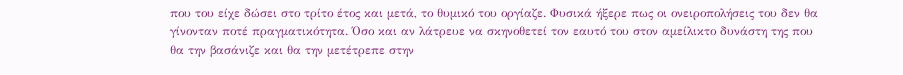που του είχε δώσει στο τρίτο έτος και μετά, το θυμικό του οργίαζε. Φυσικά ήξερε πως οι ονειροπολήσεις του δεν θα γίνονταν ποτέ πραγματικότητα. Όσο και αν λάτρευε να σκηνοθετεί τον εαυτό του στον αμείλικτο δυνάστη της που θα την βασάνιζε και θα την μετέτρεπε στην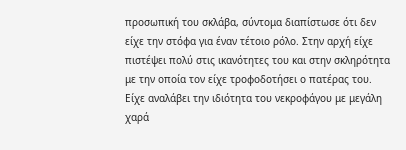προσωπική του σκλάβα, σύντομα διαπίστωσε ότι δεν είχε την στόφα για έναν τέτοιο ρόλο. Στην αρχή είχε πιστέψει πολύ στις ικανότητες του και στην σκληρότητα με την οποία τον είχε τροφοδοτήσει ο πατέρας του. Είχε αναλάβει την ιδιότητα του νεκροφάγου με μεγάλη χαρά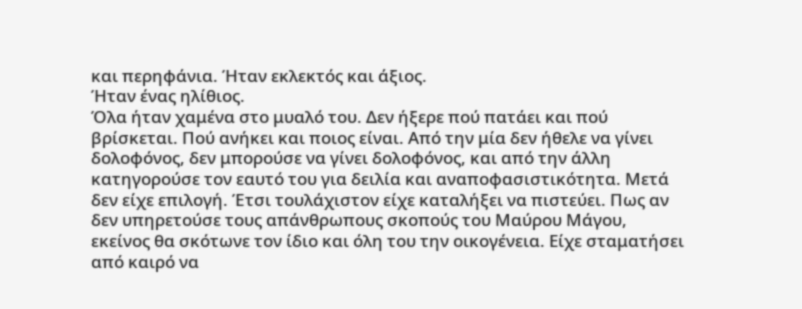και περηφάνια. Ήταν εκλεκτός και άξιος.
Ήταν ένας ηλίθιος.
Όλα ήταν χαμένα στο μυαλό του. Δεν ήξερε πού πατάει και πού βρίσκεται. Πού ανήκει και ποιος είναι. Από την μία δεν ήθελε να γίνει δολοφόνος, δεν μπορούσε να γίνει δολοφόνος, και από την άλλη κατηγορούσε τον εαυτό του για δειλία και αναποφασιστικότητα. Μετά δεν είχε επιλογή. Έτσι τουλάχιστον είχε καταλήξει να πιστεύει. Πως αν δεν υπηρετούσε τους απάνθρωπους σκοπούς του Μαύρου Μάγου, εκείνος θα σκότωνε τον ίδιο και όλη του την οικογένεια. Είχε σταματήσει από καιρό να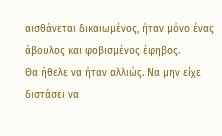αισθάνεται δικαιωμένος, ήταν μόνο ένας άβουλος και φοβισμένος έφηβος.
Θα ήθελε να ήταν αλλιώς. Να μην είχε διστάσει να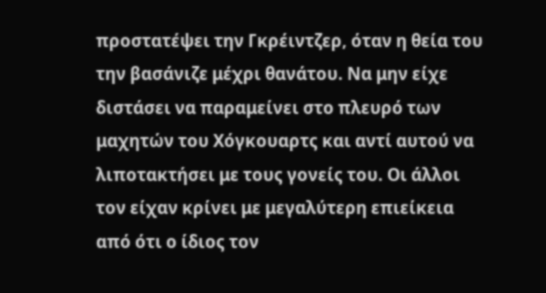προστατέψει την Γκρέιντζερ, όταν η θεία του την βασάνιζε μέχρι θανάτου. Να μην είχε διστάσει να παραμείνει στο πλευρό των μαχητών του Χόγκουαρτς και αντί αυτού να λιποτακτήσει με τους γονείς του. Οι άλλοι τον είχαν κρίνει με μεγαλύτερη επιείκεια από ότι ο ίδιος τον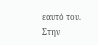εαυτό του. Στην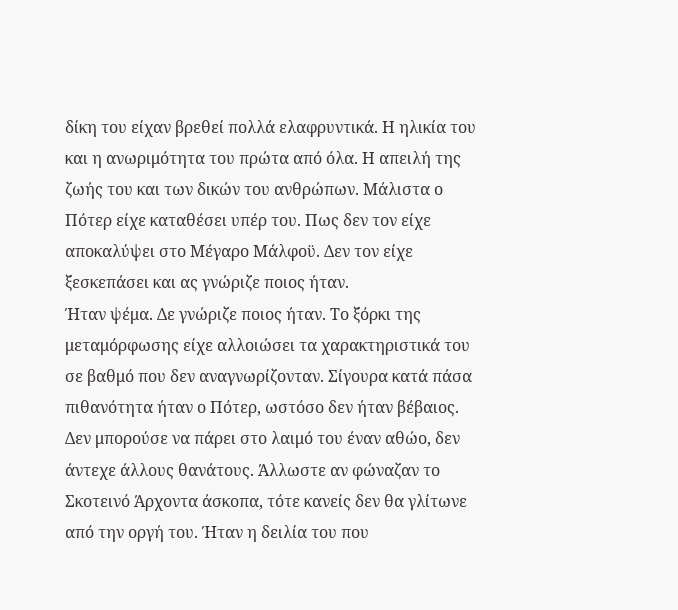δίκη του είχαν βρεθεί πολλά ελαφρυντικά. Η ηλικία του και η ανωριμότητα του πρώτα από όλα. Η απειλή της ζωής του και των δικών του ανθρώπων. Μάλιστα ο Πότερ είχε καταθέσει υπέρ του. Πως δεν τον είχε αποκαλύψει στο Μέγαρο Μάλφοϋ. Δεν τον είχε ξεσκεπάσει και ας γνώριζε ποιος ήταν.
Ήταν ψέμα. Δε γνώριζε ποιος ήταν. Το ξόρκι της μεταμόρφωσης είχε αλλοιώσει τα χαρακτηριστικά του σε βαθμό που δεν αναγνωρίζονταν. Σίγουρα κατά πάσα πιθανότητα ήταν ο Πότερ, ωστόσο δεν ήταν βέβαιος. Δεν μπορούσε να πάρει στο λαιμό του έναν αθώο, δεν άντεχε άλλους θανάτους. Άλλωστε αν φώναζαν το Σκοτεινό Άρχοντα άσκοπα, τότε κανείς δεν θα γλίτωνε από την οργή του. Ήταν η δειλία του που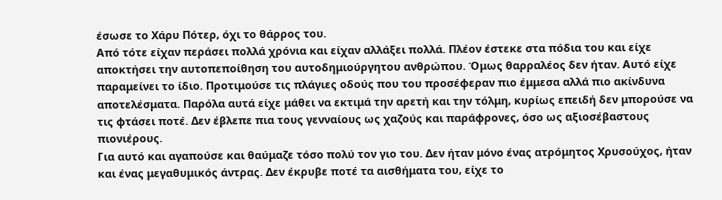έσωσε το Χάρυ Πότερ, όχι το θάρρος του.
Από τότε είχαν περάσει πολλά χρόνια και είχαν αλλάξει πολλά. Πλέον έστεκε στα πόδια του και είχε αποκτήσει την αυτοπεποίθηση του αυτοδημιούργητου ανθρώπου. Όμως θαρραλέος δεν ήταν. Αυτό είχε παραμείνει το ίδιο. Προτιμούσε τις πλάγιες οδούς που του προσέφεραν πιο έμμεσα αλλά πιο ακίνδυνα αποτελέσματα. Παρόλα αυτά είχε μάθει να εκτιμά την αρετή και την τόλμη, κυρίως επειδή δεν μπορούσε να τις φτάσει ποτέ. Δεν έβλεπε πια τους γενναίους ως χαζούς και παράφρονες, όσο ως αξιοσέβαστους πιονιέρους.
Για αυτό και αγαπούσε και θαύμαζε τόσο πολύ τον γιο του. Δεν ήταν μόνο ένας ατρόμητος Χρυσούχος, ήταν και ένας μεγαθυμικός άντρας. Δεν έκρυβε ποτέ τα αισθήματα του, είχε το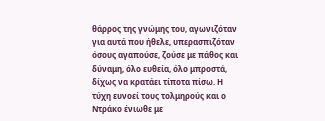θάρρος της γνώμης του, αγωνιζόταν για αυτά που ήθελε, υπερασπιζόταν όσους αγαπούσε, ζούσε με πάθος και δύναμη, όλο ευθεία, όλο μπροστά, δίχως να κρατάει τίποτα πίσω. Η τύχη ευνοεί τους τολμηρούς και ο Ντράκο ένιωθε με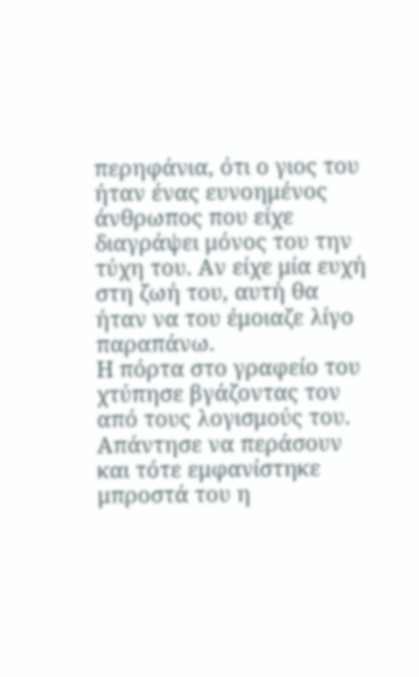περηφάνια, ότι ο γιος του ήταν ένας ευνοημένος άνθρωπος που είχε διαγράψει μόνος του την τύχη του. Αν είχε μία ευχή στη ζωή του, αυτή θα ήταν να του έμοιαζε λίγο παραπάνω.
Η πόρτα στο γραφείο του χτύπησε βγάζοντας τον από τους λογισμούς του. Απάντησε να περάσουν και τότε εμφανίστηκε μπροστά του η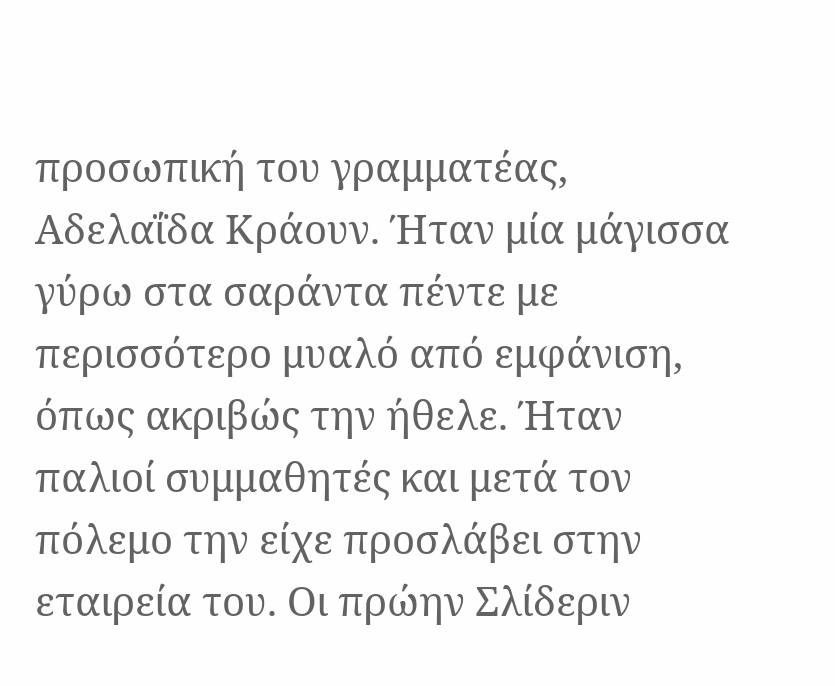προσωπική του γραμματέας, Αδελαΐδα Κράουν. Ήταν μία μάγισσα γύρω στα σαράντα πέντε με περισσότερο μυαλό από εμφάνιση, όπως ακριβώς την ήθελε. Ήταν παλιοί συμμαθητές και μετά τον πόλεμο την είχε προσλάβει στην εταιρεία του. Οι πρώην Σλίδεριν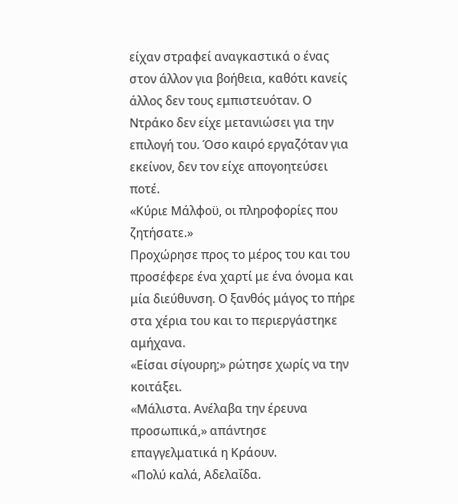είχαν στραφεί αναγκαστικά ο ένας στον άλλον για βοήθεια, καθότι κανείς άλλος δεν τους εμπιστευόταν. Ο Ντράκο δεν είχε μετανιώσει για την επιλογή του. Όσο καιρό εργαζόταν για εκείνον, δεν τον είχε απογοητεύσει ποτέ.
«Κύριε Μάλφοϋ, οι πληροφορίες που ζητήσατε.»
Προχώρησε προς το μέρος του και του προσέφερε ένα χαρτί με ένα όνομα και μία διεύθυνση. Ο ξανθός μάγος το πήρε στα χέρια του και το περιεργάστηκε αμήχανα.
«Είσαι σίγουρη;» ρώτησε χωρίς να την κοιτάξει.
«Μάλιστα. Ανέλαβα την έρευνα προσωπικά,» απάντησε επαγγελματικά η Κράουν.
«Πολύ καλά, Αδελαΐδα.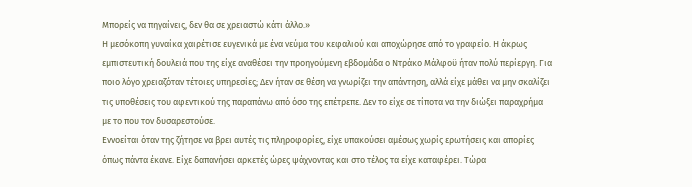Μπορείς να πηγαίνεις, δεν θα σε χρειαστώ κάτι άλλο.»
Η μεσόκοπη γυναίκα χαιρέτισε ευγενικά με ένα νεύμα του κεφαλιού και αποχώρησε από το γραφείο. Η άκρως εμπιστευτική δουλειά που της είχε αναθέσει την προηγούμενη εβδομάδα ο Ντράκο Μάλφοϋ ήταν πολύ περίεργη. Για ποιο λόγο χρειαζόταν τέτοιες υπηρεσίες; Δεν ήταν σε θέση να γνωρίζει την απάντηση, αλλά είχε μάθει να μην σκαλίζει τις υποθέσεις του αφεντικού της παραπάνω από όσο της επέτρεπε. Δεν το είχε σε τίποτα να την διώξει παραχρήμα με το που τον δυσαρεστούσε.
Εννοείται όταν της ζήτησε να βρει αυτές τις πληροφορίες, είχε υπακούσει αμέσως χωρίς ερωτήσεις και απορίες όπως πάντα έκανε. Είχε δαπανήσει αρκετές ώρες ψάχνοντας και στο τέλος τα είχε καταφέρει. Τώρα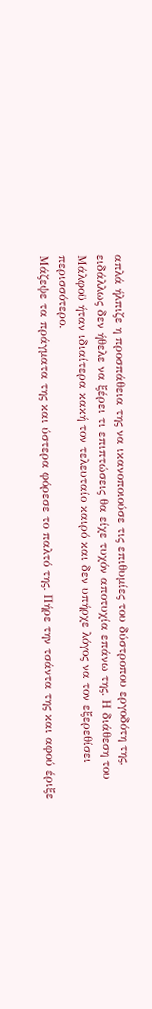απλά ήλπιζε η προσπάθεια της να ικανοποιούσε τις επιθυμίες του δύστροπου εργοδότη της, ειδάλλως δεν ήθελε να ξέρει τι επιπτώσεις θα είχε τυχόν αποτυχία επάνω της. Η διάθεση του Μάλφοϋ ήταν ιδιαίτερα κακή τον τελευταίο καιρό και δεν υπήρχε λόγος να τον εξερεθίσει περισσότερο.
Μάζεψε τα πράγματα της και ύστερα φόρεσε το παλτό της. Πήρε την τσάντα της και αφού έριξε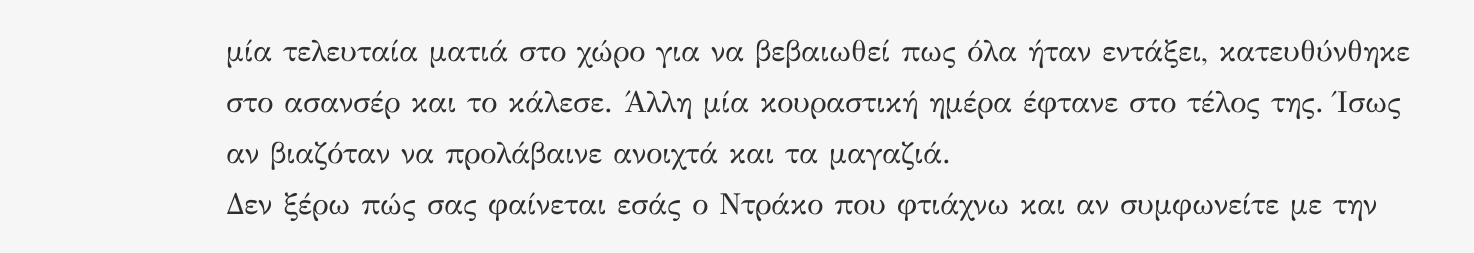μία τελευταία ματιά στο χώρο για να βεβαιωθεί πως όλα ήταν εντάξει, κατευθύνθηκε στο ασανσέρ και το κάλεσε. Άλλη μία κουραστική ημέρα έφτανε στο τέλος της. Ίσως αν βιαζόταν να προλάβαινε ανοιχτά και τα μαγαζιά.
Δεν ξέρω πώς σας φαίνεται εσάς ο Ντράκο που φτιάχνω και αν συμφωνείτε με την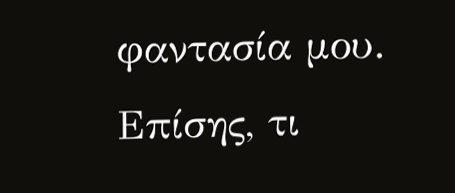φαντασία μου. Επίσης, τι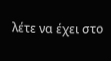λέτε να έχει στο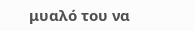μυαλό του να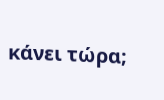κάνει τώρα;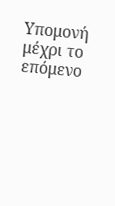Υπομονή μέχρι το επόμενο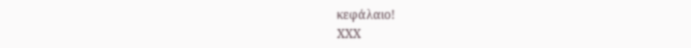κεφάλαιο!
ΧΧΧ